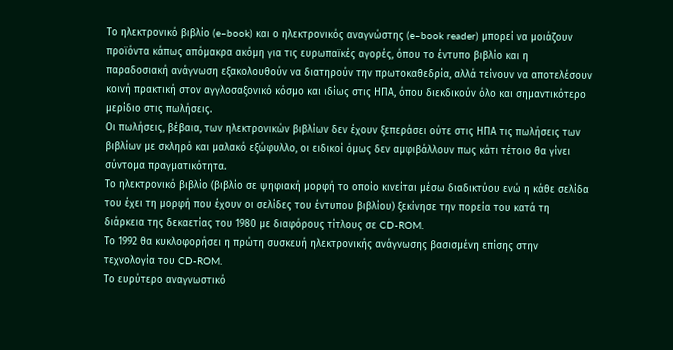Το ηλεκτρονικό βιβλίο (e–book) και ο ηλεκτρονικός αναγνώστης (e–book reader) μπορεί να μοιάζουν προϊόντα κάπως απόμακρα ακόμη για τις ευρωπαϊκές αγορές, όπου το έντυπο βιβλίο και η παραδοσιακή ανάγνωση εξακολουθούν να διατηρούν την πρωτοκαθεδρία, αλλά τείνουν να αποτελέσουν κοινή πρακτική στον αγγλοσαξονικό κόσμο και ιδίως στις ΗΠΑ, όπου διεκδικούν όλο και σημαντικότερο μερίδιο στις πωλήσεις.
Οι πωλήσεις, βέβαια, των ηλεκτρονικών βιβλίων δεν έχουν ξεπεράσει ούτε στις ΗΠΑ τις πωλήσεις των βιβλίων με σκληρό και μαλακό εξώφυλλο, οι ειδικοί όμως δεν αμφιβάλλουν πως κάτι τέτοιο θα γίνει σύντομα πραγματικότητα.
Το ηλεκτρονικό βιβλίο (βιβλίο σε ψηφιακή μορφή το οποίο κινείται μέσω διαδικτύου ενώ η κάθε σελίδα του έχει τη μορφή που έχουν οι σελίδες του έντυπου βιβλίου) ξεκίνησε την πορεία του κατά τη διάρκεια της δεκαετίας του 1980 με διαφόρους τίτλους σε CD-ROM.
Το 1992 θα κυκλοφορήσει η πρώτη συσκευή ηλεκτρονικής ανάγνωσης βασισμένη επίσης στην τεχνολογία του CD-ROM.
Το ευρύτερο αναγνωστικό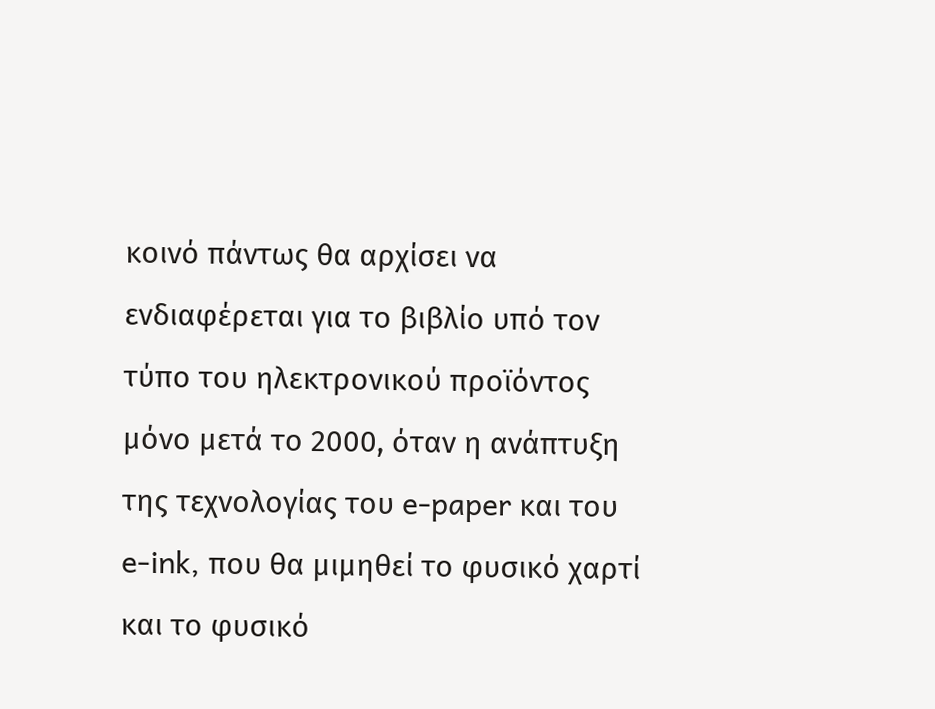κοινό πάντως θα αρχίσει να ενδιαφέρεται για το βιβλίο υπό τον τύπο του ηλεκτρονικού προϊόντος μόνο μετά το 2000, όταν η ανάπτυξη της τεχνολογίας του e-paper και του e-ink, που θα μιμηθεί το φυσικό χαρτί και το φυσικό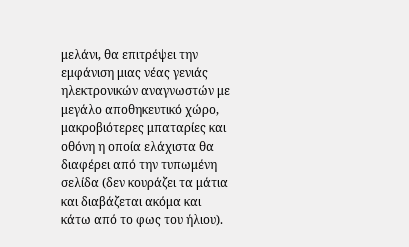μελάνι, θα επιτρέψει την εμφάνιση μιας νέας γενιάς ηλεκτρονικών αναγνωστών με μεγάλο αποθηκευτικό χώρο, μακροβιότερες μπαταρίες και οθόνη η οποία ελάχιστα θα διαφέρει από την τυπωμένη σελίδα (δεν κουράζει τα μάτια και διαβάζεται ακόμα και κάτω από το φως του ήλιου).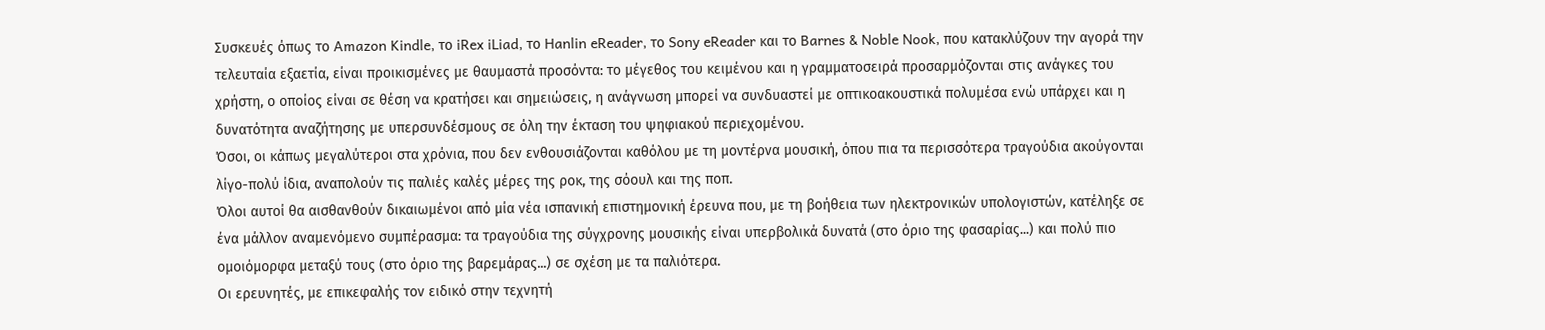Συσκευές όπως το Amazon Kindle, το iRex iLiad, το Hanlin eReader, το Sony eReader και το Barnes & Noble Nook, που κατακλύζουν την αγορά την τελευταία εξαετία, είναι προικισμένες με θαυμαστά προσόντα: το μέγεθος του κειμένου και η γραμματοσειρά προσαρμόζονται στις ανάγκες του χρήστη, ο οποίος είναι σε θέση να κρατήσει και σημειώσεις, η ανάγνωση μπορεί να συνδυαστεί με οπτικοακουστικά πολυμέσα ενώ υπάρχει και η δυνατότητα αναζήτησης με υπερσυνδέσμους σε όλη την έκταση του ψηφιακού περιεχομένου.
Όσοι, οι κάπως μεγαλύτεροι στα χρόνια, που δεν ενθουσιάζονται καθόλου με τη μοντέρνα μουσική, όπου πια τα περισσότερα τραγούδια ακούγονται λίγο-πολύ ίδια, αναπολούν τις παλιές καλές μέρες της ροκ, της σόουλ και της ποπ.
Όλοι αυτοί θα αισθανθούν δικαιωμένοι από μία νέα ισπανική επιστημονική έρευνα που, με τη βοήθεια των ηλεκτρονικών υπολογιστών, κατέληξε σε ένα μάλλον αναμενόμενο συμπέρασμα: τα τραγούδια της σύγχρονης μουσικής είναι υπερβολικά δυνατά (στο όριο της φασαρίας...) και πολύ πιο ομοιόμορφα μεταξύ τους (στο όριο της βαρεμάρας...) σε σχέση με τα παλιότερα.
Οι ερευνητές, με επικεφαλής τον ειδικό στην τεχνητή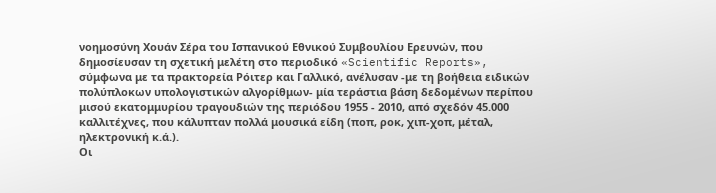νοημοσύνη Χουάν Σέρα του Ισπανικού Εθνικού Συμβουλίου Ερευνών, που δημοσίευσαν τη σχετική μελέτη στο περιοδικό «Scientific Reports», σύμφωνα με τα πρακτορεία Ρόιτερ και Γαλλικό, ανέλυσαν -με τη βοήθεια ειδικών πολύπλοκων υπολογιστικών αλγορίθμων- μία τεράστια βάση δεδομένων περίπου μισού εκατομμυρίου τραγουδιών της περιόδου 1955 - 2010, από σχεδόν 45.000 καλλιτέχνες, που κάλυπταν πολλά μουσικά είδη (ποπ, ροκ, χιπ-χοπ, μέταλ, ηλεκτρονική κ.ά.).
Οι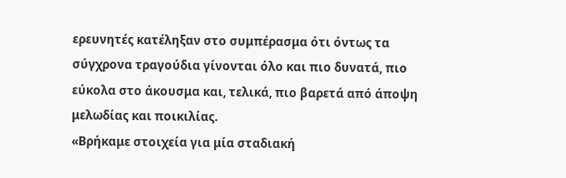ερευνητές κατέληξαν στο συμπέρασμα ότι όντως τα σύγχρονα τραγούδια γίνονται όλο και πιο δυνατά, πιο εύκολα στο άκουσμα και, τελικά, πιο βαρετά από άποψη μελωδίας και ποικιλίας.
«Βρήκαμε στοιχεία για μία σταδιακή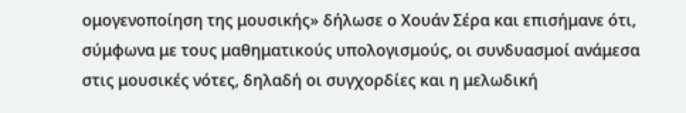ομογενοποίηση της μουσικής» δήλωσε ο Χουάν Σέρα και επισήμανε ότι, σύμφωνα με τους μαθηματικούς υπολογισμούς, οι συνδυασμοί ανάμεσα στις μουσικές νότες, δηλαδή οι συγχορδίες και η μελωδική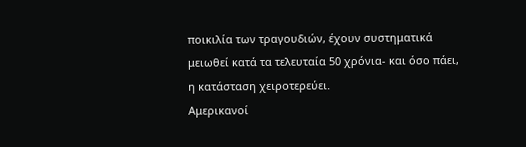ποικιλία των τραγουδιών, έχουν συστηματικά μειωθεί κατά τα τελευταία 50 χρόνια- και όσο πάει, η κατάσταση χειροτερεύει.
Αμερικανοί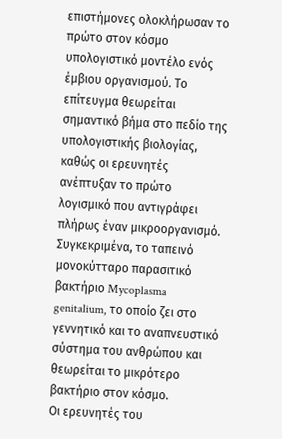επιστήμονες ολοκλήρωσαν το πρώτο στον κόσμο υπολογιστικό μοντέλο ενός έμβιου οργανισμού. Το επίτευγμα θεωρείται σημαντικό βήμα στο πεδίο της υπολογιστικής βιολογίας, καθώς οι ερευνητές ανέπτυξαν το πρώτο λογισμικό που αντιγράφει πλήρως έναν μικροοργανισμό.
Συγκεκριμένα, το ταπεινό μονοκύτταρο παρασιτικό βακτήριο Mycoplasma genitalium, το οποίο ζει στο γεννητικό και το αναπνευστικό σύστημα του ανθρώπου και θεωρείται το μικρότερο βακτήριο στον κόσμο.
Οι ερευνητές του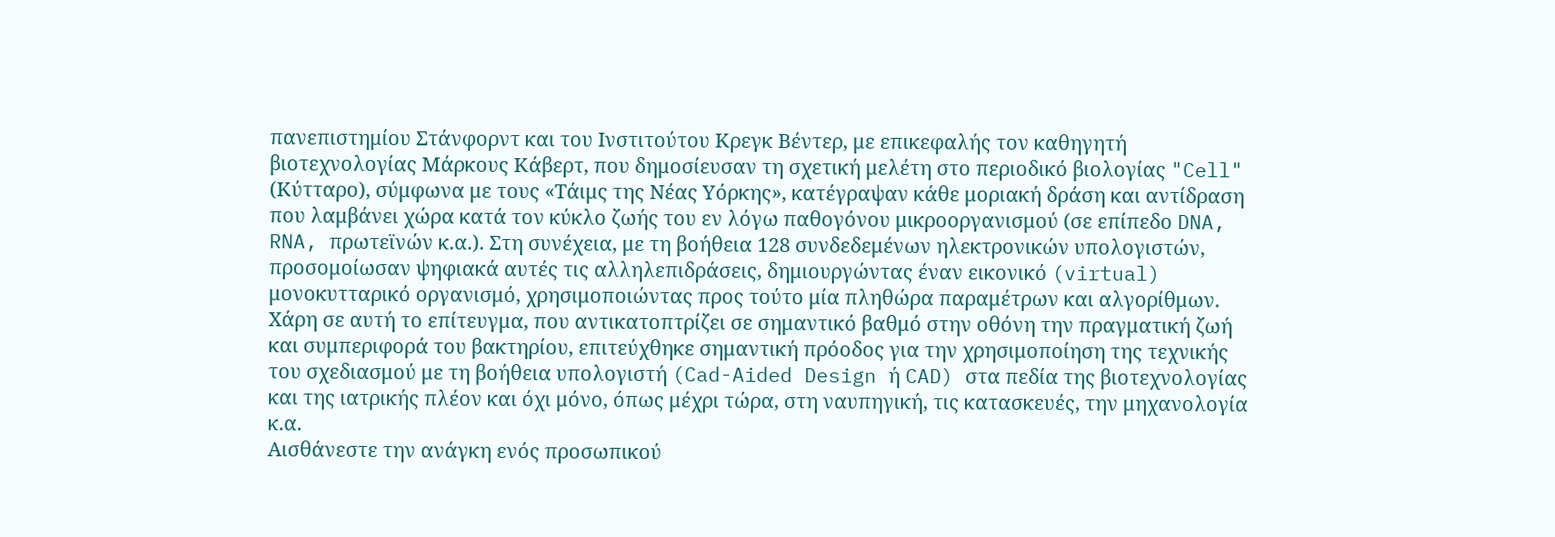πανεπιστημίου Στάνφορντ και του Ινστιτούτου Κρεγκ Βέντερ, με επικεφαλής τον καθηγητή βιοτεχνολογίας Μάρκους Κάβερτ, που δημοσίευσαν τη σχετική μελέτη στο περιοδικό βιολογίας "Cell" (Κύτταρο), σύμφωνα με τους «Τάιμς της Νέας Υόρκης», κατέγραψαν κάθε μοριακή δράση και αντίδραση που λαμβάνει χώρα κατά τον κύκλο ζωής του εν λόγω παθογόνου μικροοργανισμού (σε επίπεδο DNA, RNA, πρωτεϊνών κ.α.). Στη συνέχεια, με τη βοήθεια 128 συνδεδεμένων ηλεκτρονικών υπολογιστών, προσομοίωσαν ψηφιακά αυτές τις αλληλεπιδράσεις, δημιουργώντας έναν εικονικό (virtual) μονοκυτταρικό οργανισμό, χρησιμοποιώντας προς τούτο μία πληθώρα παραμέτρων και αλγορίθμων.
Χάρη σε αυτή το επίτευγμα, που αντικατοπτρίζει σε σημαντικό βαθμό στην οθόνη την πραγματική ζωή και συμπεριφορά του βακτηρίου, επιτεύχθηκε σημαντική πρόοδος για την χρησιμοποίηση της τεχνικής του σχεδιασμού με τη βοήθεια υπολογιστή (Cad-Aided Design ή CAD) στα πεδία της βιοτεχνολογίας και της ιατρικής πλέον και όχι μόνο, όπως μέχρι τώρα, στη ναυπηγική, τις κατασκευές, την μηχανολογία κ.α.
Αισθάνεστε την ανάγκη ενός προσωπικού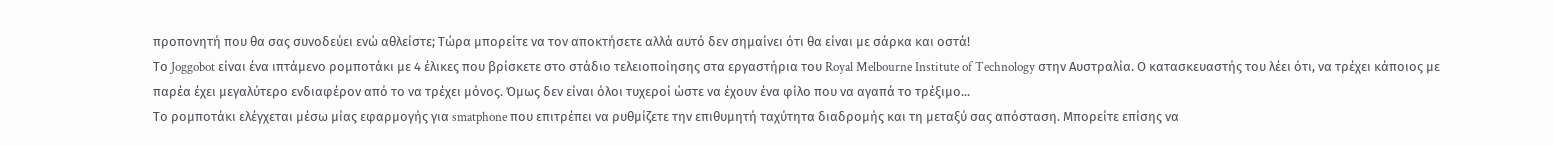προπονητή που θα σας συνοδεύει ενώ αθλείστε; Τώρα μπορείτε να τον αποκτήσετε αλλά αυτό δεν σημαίνει ότι θα είναι με σάρκα και οστά!
Το Joggobot είναι ένα ιπτάμενο ρομποτάκι με 4 έλικες που βρίσκετε στο στάδιο τελειοποίησης στα εργαστήρια του Royal Melbourne Institute of Technology στην Αυστραλία. Ο κατασκευαστής του λέει ότι, να τρέχει κάποιος με παρέα έχει μεγαλύτερο ενδιαφέρον από το να τρέχει μόνος. Όμως δεν είναι όλοι τυχεροί ώστε να έχουν ένα φίλο που να αγαπά το τρέξιμο...
Το ρομποτάκι ελέγχεται μέσω μίας εφαρμογής για smatphone που επιτρέπει να ρυθμίζετε την επιθυμητή ταχύτητα διαδρομής και τη μεταξύ σας απόσταση. Μπορείτε επίσης να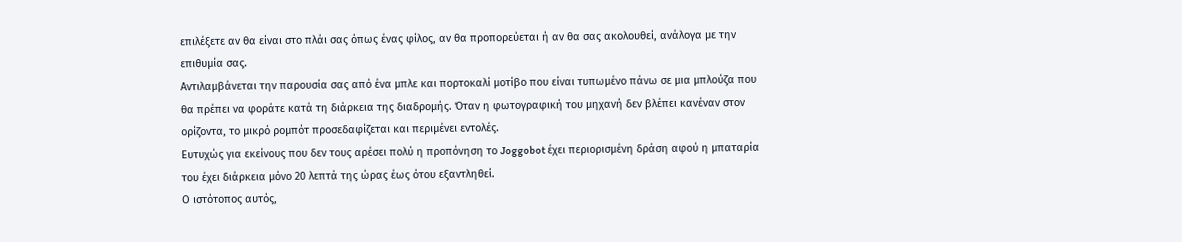επιλέξετε αν θα είναι στο πλάι σας όπως ένας φίλος, αν θα προπορεύεται ή αν θα σας ακολουθεί, ανάλογα με την επιθυμία σας.
Αντιλαμβάνεται την παρουσία σας από ένα μπλε και πορτοκαλί μοτίβο που είναι τυπωμένο πάνω σε μια μπλούζα που θα πρέπει να φοράτε κατά τη διάρκεια της διαδρομής. Όταν η φωτογραφική του μηχανή δεν βλέπει κανέναν στον ορίζοντα, το μικρό ρομπότ προσεδαφίζεται και περιμένει εντολές.
Ευτυχώς για εκείνους που δεν τους αρέσει πολύ η προπόνηση το Joggobot έχει περιορισμένη δράση αφού η μπαταρία του έχει διάρκεια μόνο 20 λεπτά της ώρας έως ότου εξαντληθεί.
Ο ιστότοπος αυτός,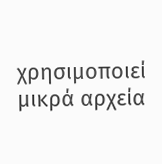χρησιμοποιεί μικρά αρχεία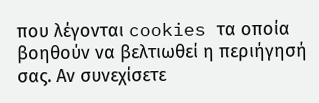που λέγονται cookies τα οποία βοηθούν να βελτιωθεί η περιήγησή σας. Αν συνεχίσετε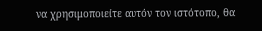να χρησιμοποιείτε αυτόν τον ιστότοπο, θα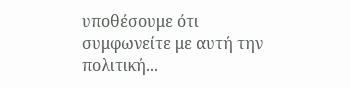υποθέσουμε ότι συμφωνείτε με αυτή την πολιτική...